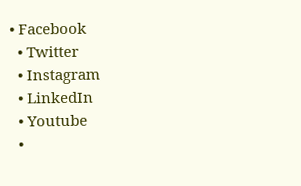• Facebook
  • Twitter
  • Instagram
  • LinkedIn
  • Youtube
  •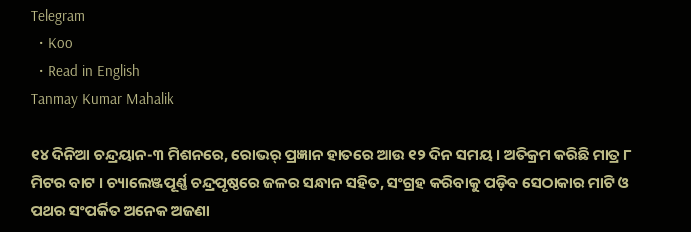Telegram
  • Koo
  • Read in English
Tanmay Kumar Mahalik

୧୪ ଦିନିଆ ଚନ୍ଦ୍ରୟାନ-୩ ମିଶନରେ, ରୋଭର୍ ପ୍ରଜ୍ଞାନ ହାତରେ ଆଉ ୧୨ ଦିନ ସମୟ । ଅତିକ୍ରମ କରିଛି ମାତ୍ର ୮ ମିଟର ବାଟ । ଚ୍ୟାଲେଞ୍ଜପୂର୍ଣ୍ଣ ଚନ୍ଦ୍ରପୃଷ୍ଠରେ ଜଳର ସନ୍ଧାନ ସହିତ, ସଂଗ୍ରହ କରିବାକୁ ପଡ଼ିବ ସେଠାକାର ମାଟି ଓ ପଥର ସଂପର୍କିତ ଅନେକ ଅଜଣା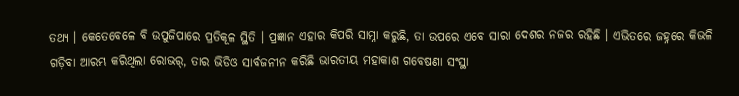ତଥ୍ୟ । କେତେବେଳେ ବି ଉପୁଜିପାରେ ପ୍ରତିକୂଳ ସ୍ଥିତି । ପ୍ରଜ୍ଞାନ ଏହାର କିପରି ସାମ୍ନା କରୁଛି, ତା ଉପରେ ଏବେ ସାରା ଦେଶର ନଜର ରହିଛି । ଏଭିତରେ ଜହ୍ନରେ କିଭଳି ଗଡ଼ିବା ଆରମ୍ଭ କରିଥିଲା ରୋଭର୍, ତାର ଭିଡିଓ ସାର୍ବଜନୀନ କରିଛି ଭାରତୀୟ ମହାକାଶ ଗବେଷଣା ସଂସ୍ଥା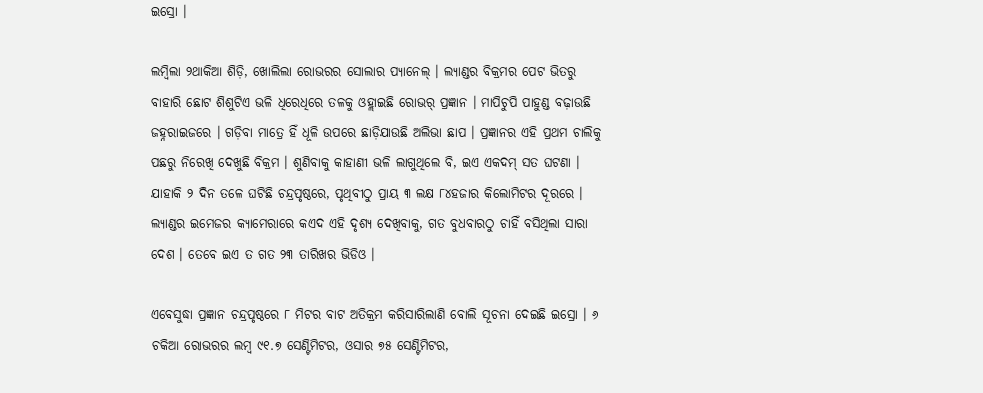ଇସ୍ରୋ ।

ଲମ୍ବିଲା ୨ଥାକିଆ ଶିଡ଼ି, ଖୋଲିଲା ରୋଭରର ସୋଲାର ପ୍ୟାନେଲ୍ । ଲ୍ୟାଣ୍ଡର ବିକ୍ରମର ପେଟ ଭିତରୁ ବାହାରି ଛୋଟ ଶିଶୁଟିଏ ଭଳି ଧିରେଧିରେ ତଳକୁ ଓହ୍ଲାଇଛି ରୋଭର୍ ପ୍ରଜ୍ଞାନ । ମାପିଚୁପି ପାହୁଣ୍ଡ ବଢ଼ାଉଛି ଜହ୍ନରାଇଜରେ । ଗଡ଼ିବା ମାତ୍ରେ ହିଁ ଧୂଳି ଉପରେ ଛାଡ଼ିଯାଉଛି ଅଲିଭା ଛାପ । ପ୍ରଜ୍ଞାନର ଏହି ପ୍ରଥମ ଚାଲିକୁ ପଛରୁ ନିରେଖି ଦେଖୁଛି ବିକ୍ରମ । ଶୁଣିବାକୁ କାହାଣୀ ଭଳି ଲାଗୁଥିଲେ ବି, ଇଏ ଏକଦମ୍ ସତ ଘଟଣା । ଯାହାକି ୨ ଦିନ ତଳେ ଘଟିଛି ଚନ୍ଦ୍ରପୃଷ୍ଠରେ, ପୃଥିବୀଠୁ ପ୍ରାୟ ୩ ଲକ୍ଷ ୮୪ହଜାର କିଲୋମିଟର ଦୂରରେ । ଲ୍ୟାଣ୍ଡର ଇମେଜର କ୍ୟାମେରାରେ କଏଦ ଏହି ଦୃଶ୍ୟ ଦେଖିବାକୁ, ଗତ ବୁଧବାରଠୁ ଚାହିଁ ବସିଥିଲା ସାରା ଦେଶ । ତେବେ ଇଏ ତ ଗତ ୨୩ ତାରିଖର ଭିଡିଓ ।

ଏବେସୁଦ୍ଧା ପ୍ରଜ୍ଞାନ ଚନ୍ଦ୍ରପୃଷ୍ଠରେ ୮ ମିଟର ବାଟ ଅତିକ୍ରମ କରିସାରିଲାଣି ବୋଲି ସୂଚନା ଦେଇଛି ଇସ୍ରୋ । ୬ ଚକିଆ ରୋଭରର ଲମ୍ବ ୯୧.୭ ସେଣ୍ଟିମିଟର, ଓସାର ୭୫ ସେଣ୍ଟିମିଟର,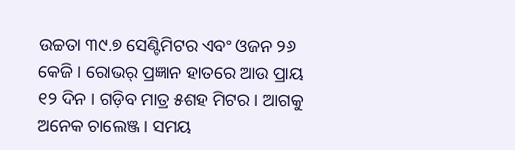ଉଚ୍ଚତା ୩୯.୭ ସେଣ୍ଟିମିଟର ଏବଂ ଓଜନ ୨୬ କେଜି । ରୋଭର୍ ପ୍ରଜ୍ଞାନ ହାତରେ ଆଉ ପ୍ରାୟ ୧୨ ଦିନ । ଗଡ଼ିବ ମାତ୍ର ୫ଶହ ମିଟର । ଆଗକୁ ଅନେକ ଚାଲେଞ୍ଜ । ସମୟ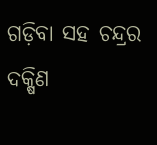ଗଡ଼ିବା ସହ ଚନ୍ଦ୍ରର ଦକ୍ଷିଣ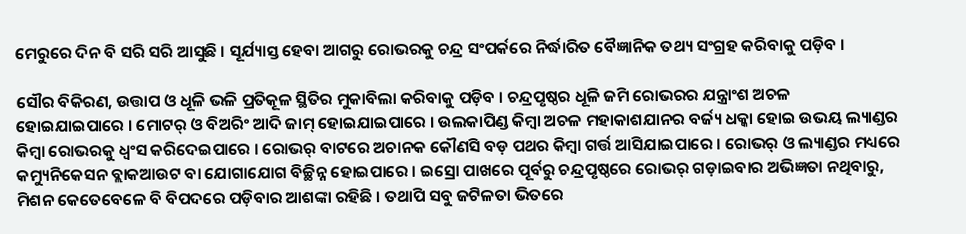ମେରୁରେ ଦିନ ବି ସରି ସରି ଆସୁଛି । ସୂର୍ଯ୍ୟାସ୍ତ ହେବା ଆଗରୁ ରୋଭରକୁ ଚନ୍ଦ୍ର ସଂପର୍କରେ ନିର୍ଦ୍ଧାରିତ ବୈଜ୍ଞାନିକ ତଥ୍ୟ ସଂଗ୍ରହ କରିବାକୁ ପଡ଼ିବ ।

ସୌର ବିକିରଣ, ଉତ୍ତାପ ଓ ଧୂଳି ଭଳି ପ୍ରତିକୂଳ ସ୍ଥିତିର ମୁକାବିଲା କରିବାକୁ ପଡ଼ିବ । ଚନ୍ଦ୍ରପୃଷ୍ଠର ଧୂଳି ଜମି ରୋଭରର ଯନ୍ତ୍ରାଂଶ ଅଚଳ ହୋଇଯାଇପାରେ । ମୋଟର୍ ଓ ବିଅରିଂ ଆଦି ଜାମ୍ ହୋଇଯାଇପାରେ । ଉଲକାପିଣ୍ଡ କିମ୍ବା ଅଚଳ ମହାକାଶଯାନର ବର୍ଜ୍ୟ ଧକ୍କା ହୋଇ ଉଭୟ ଲ୍ୟାଣ୍ଡର କିମ୍ବା ରୋଭରକୁ ଧ୍ୱଂସ କରିଦେଇପାରେ । ରୋଭର୍ ବାଟରେ ଅଚାନକ କୌଣସି ବଡ଼ ପଥର କିମ୍ବା ଗର୍ତ୍ତ ଆସିଯାଇପାରେ । ରୋଭର୍ ଓ ଲ୍ୟାଣ୍ଡର ମଧ୍ୟରେ କମ୍ୟୁନିକେସନ ବ୍ଲାକଆଉଟ ବା ଯୋଗାଯୋଗ ବିଚ୍ଛିନ୍ନ ହୋଇପାରେ । ଇସ୍ରୋ ପାଖରେ ପୂର୍ବରୁ ଚନ୍ଦ୍ରପୃଷ୍ଠରେ ରୋଭର୍ ଗଡ଼ାଇବାର ଅଭିଜ୍ଞତା ନଥିବାରୁ, ମିଶନ କେତେବେଳେ ବି ବିପଦରେ ପଡ଼ିବାର ଆଶଙ୍କା ରହିଛି । ତଥାପି ସବୁ ଜଟିଳତା ଭିତରେ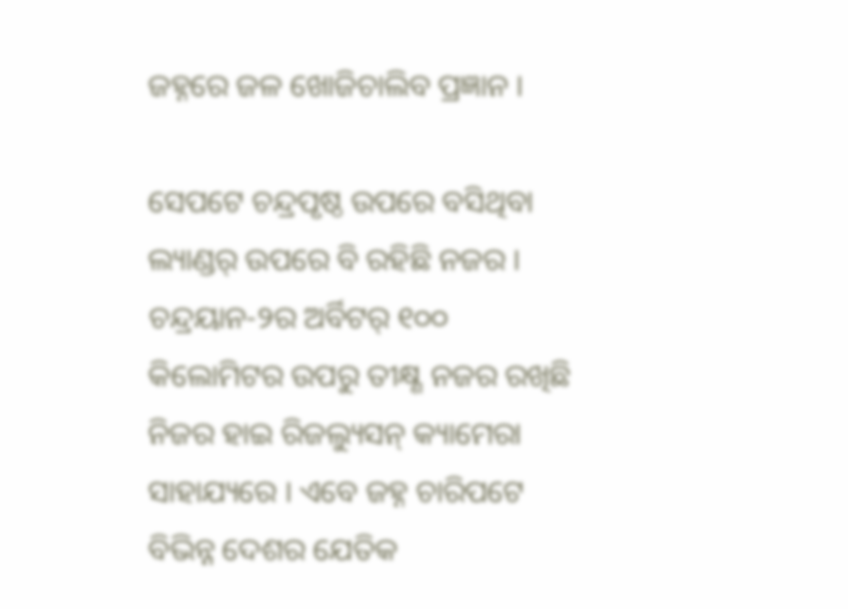ଜହ୍ନରେ ଜଳ ଖୋଜିଚାଲିବ ପ୍ରଜ୍ଞାନ ।

ସେପଟେ ଚନ୍ଦ୍ରପୃଷ୍ଠ ଉପରେ ବସିଥିବା ଲ୍ୟାଣ୍ଡର୍ ଉପରେ ବି ରହିଛି ନଜର । ଚନ୍ଦ୍ରୟାନ-୨ର ଅର୍ବିଟର୍ ୧୦୦ କିଲୋମିଟର ଉପରୁ ତୀକ୍ଷ୍ଣ ନଜର ରଖିଛି ନିଜର ହାଇ ରିଜଲ୍ୟୁସନ୍ କ୍ୟାମେରା ସାହାଯ୍ୟରେ । ଏବେ ଜହ୍ନ ଚାରିପଟେ ବିଭିନ୍ନ ଦେଶର ଯେତିକ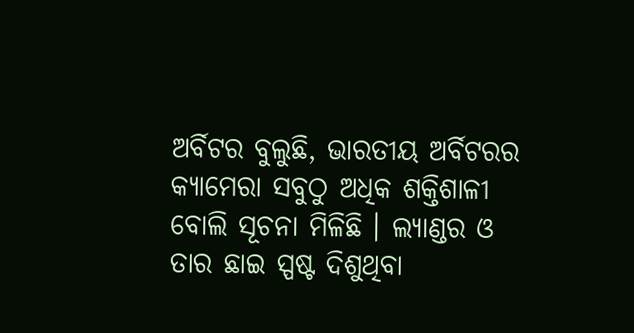ଅର୍ବିଟର ବୁଲୁଛି, ଭାରତୀୟ ଅର୍ବିଟରର କ୍ୟାମେରା ସବୁଠୁ ଅଧିକ ଶକ୍ତିଶାଳୀ ବୋଲି ସୂଚନା ମିଳିଛି । ଲ୍ୟାଣ୍ଡର ଓ ତାର ଛାଇ ସ୍ପଷ୍ଟ ଦିଶୁଥିବା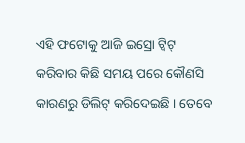ଏହି ଫଟୋକୁ ଆଜି ଇସ୍ରୋ ଟ୍ୱିଟ୍ କରିବାର କିଛି ସମୟ ପରେ କୌଣସି କାରଣରୁ ଡିଲିଟ୍ କରିଦେଇଛି । ତେବେ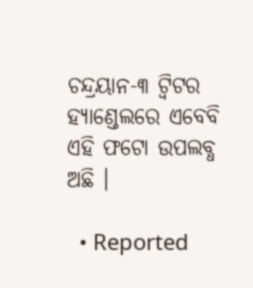ଚନ୍ଦ୍ରୟାନ-୩ ଟ୍ୱିଟର ହ୍ୟାଣ୍ଡେଲରେ ଏବେବି ଏହି ଫଟୋ ଉପଲବ୍ଧ ଅଛି ।

  • Reported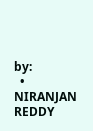by:
  • NIRANJAN REDDY